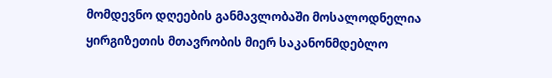მომდევნო დღეების განმავლობაში მოსალოდნელია ყირგიზეთის მთავრობის მიერ საკანონმდებლო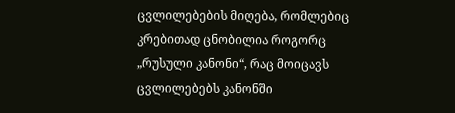ცვლილებების მიღება, რომლებიც კრებითად ცნობილია როგორც „რუსული კანონი“, რაც მოიცავს ცვლილებებს კანონში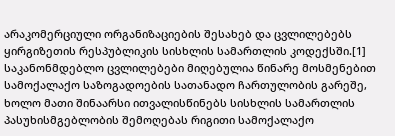არაკომერციული ორგანიზაციების შესახებ და ცვლილებებს ყირგიზეთის რესპუბლიკის სისხლის სამართლის კოდექსში.[1] საკანონმდებლო ცვლილებები მიღებულია წინარე მოსმენებით სამოქალაქო საზოგადოების სათანადო ჩართულობის გარეშე, ხოლო მათი შინაარსი ითვალისწინებს სისხლის სამართლის პასუხისმგებლობის შემოღებას რიგითი სამოქალაქო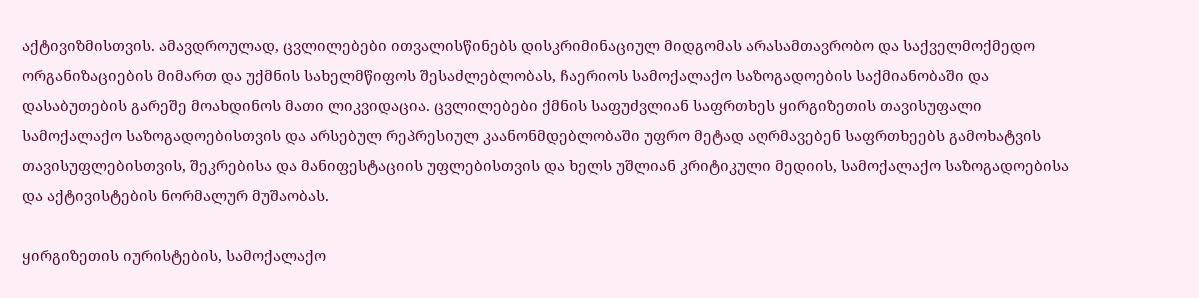აქტივიზმისთვის. ამავდროულად, ცვლილებები ითვალისწინებს დისკრიმინაციულ მიდგომას არასამთავრობო და საქველმოქმედო ორგანიზაციების მიმართ და უქმნის სახელმწიფოს შესაძლებლობას, ჩაერიოს სამოქალაქო საზოგადოების საქმიანობაში და დასაბუთების გარეშე მოახდინოს მათი ლიკვიდაცია. ცვლილებები ქმნის საფუძვლიან საფრთხეს ყირგიზეთის თავისუფალი სამოქალაქო საზოგადოებისთვის და არსებულ რეპრესიულ კაანონმდებლობაში უფრო მეტად აღრმავებენ საფრთხეებს გამოხატვის თავისუფლებისთვის, შეკრებისა და მანიფესტაციის უფლებისთვის და ხელს უშლიან კრიტიკული მედიის, სამოქალაქო საზოგადოებისა და აქტივისტების ნორმალურ მუშაობას.

ყირგიზეთის იურისტების, სამოქალაქო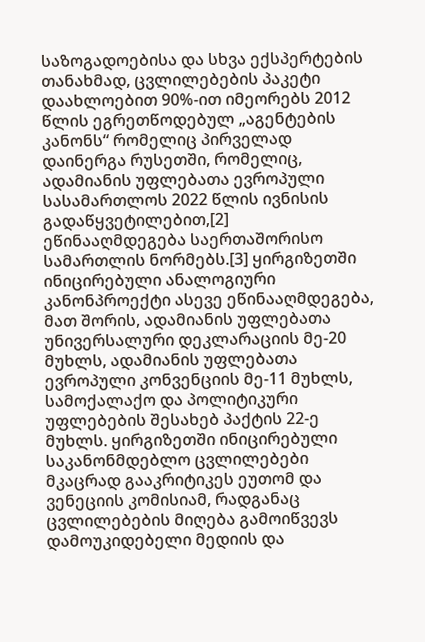საზოგადოებისა და სხვა ექსპერტების თანახმად, ცვლილებების პაკეტი დაახლოებით 90%-ით იმეორებს 2012 წლის ეგრეთწოდებულ „აგენტების კანონს“ რომელიც პირველად დაინერგა რუსეთში, რომელიც, ადამიანის უფლებათა ევროპული სასამართლოს 2022 წლის ივნისის გადაწყვეტილებით,[2]  ეწინააღმდეგება საერთაშორისო სამართლის ნორმებს.[3] ყირგიზეთში ინიცირებული ანალოგიური კანონპროექტი ასევე ეწინააღმდეგება, მათ შორის, ადამიანის უფლებათა უნივერსალური დეკლარაციის მე-20 მუხლს, ადამიანის უფლებათა ევროპული კონვენციის მე-11 მუხლს, სამოქალაქო და პოლიტიკური უფლებების შესახებ პაქტის 22-ე მუხლს. ყირგიზეთში ინიცირებული საკანონმდებლო ცვლილებები მკაცრად გააკრიტიკეს ეუთომ და ვენეციის კომისიამ, რადგანაც ცვლილებების მიღება გამოიწვევს დამოუკიდებელი მედიის და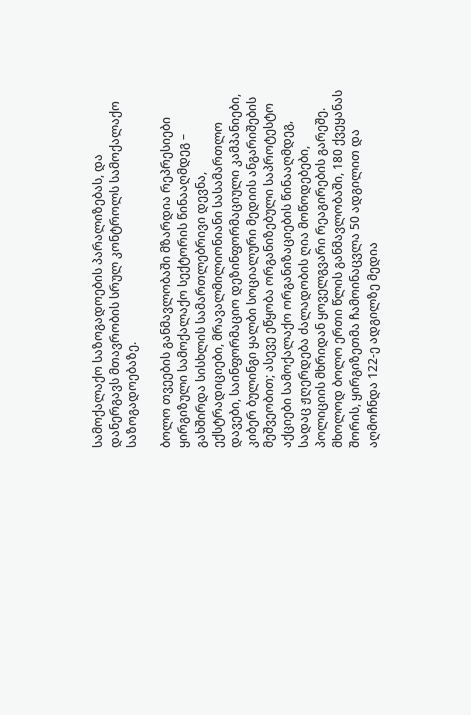სამოქალაქო საზოგადოების პარალიზებას, და დანერგავს მთავრობის სრულ კონტროლს სამოქალაქო საზოგადოებაზე.

ბოლო თვეების განმავლობაში მზარდია რეპრესიები ყირგიზული სამოქალაქო სექტორის წინააღმდეგ – გახშირდა სისხლის სამართლებრივი დევნა, ექსტრადიციები, მრავალმილიონიანი სასამართლო დავები, საინფორმაციო დეზინფორმაციული კამპანიები, კიბერ ბულინგი ყალბი სოციალური მედიის ანგარიშების მეშვეობით; ასევე ეწყობა ორგანიზებული საპროტესტო აქციები სამოქალაქო ორგანიზაციების წინააღმდეგ, სადაც ჟღერდება ძალადობის ღია მოწოდებები, პოლიციის მხრიდან ყოველგვარი რეაგირების გარეშე. მხოლოდ ბოლო ერთი წლის განმავლობაში, 180 ქვეყანას შორის, ყირგიზეთმა ჩამოინაცვლა 50 ადგილით და აღმოჩნდა 122-ე ადგილზე მედია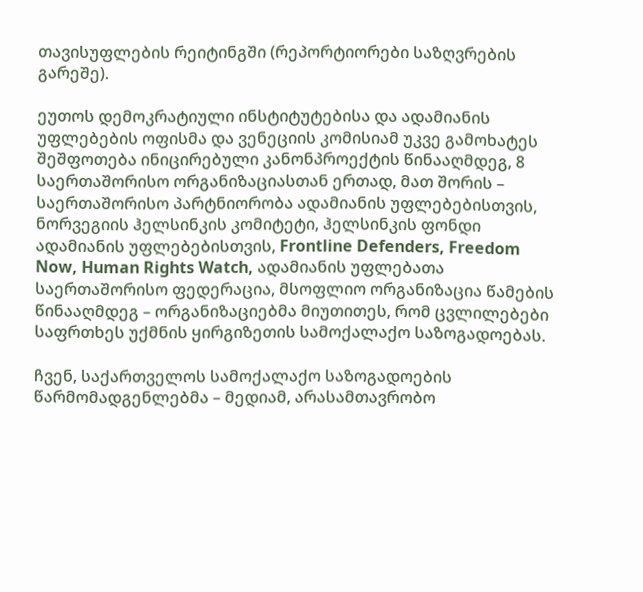თავისუფლების რეიტინგში (რეპორტიორები საზღვრების გარეშე).

ეუთოს დემოკრატიული ინსტიტუტებისა და ადამიანის უფლებების ოფისმა და ვენეციის კომისიამ უკვე გამოხატეს შეშფოთება ინიცირებული კანონპროექტის წინააღმდეგ, 8 საერთაშორისო ორგანიზაციასთან ერთად, მათ შორის – საერთაშორისო პარტნიორობა ადამიანის უფლებებისთვის, ნორვეგიის ჰელსინკის კომიტეტი, ჰელსინკის ფონდი ადამიანის უფლებებისთვის, Frontline Defenders, Freedom Now, Human Rights Watch, ადამიანის უფლებათა საერთაშორისო ფედერაცია, მსოფლიო ორგანიზაცია წამების წინააღმდეგ – ორგანიზაციებმა მიუთითეს, რომ ცვლილებები საფრთხეს უქმნის ყირგიზეთის სამოქალაქო საზოგადოებას.

ჩვენ, საქართველოს სამოქალაქო საზოგადოების წარმომადგენლებმა – მედიამ, არასამთავრობო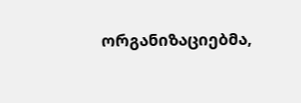ორგანიზაციებმა,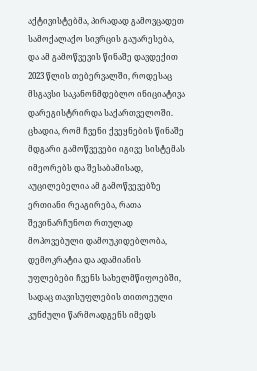აქტივისტებმა, პირადად გამოვცადეთ სამოქალაქო სივრცის გაუარესება, და ამ გამოწვევის წინაშე დავდექით 2023 წლის თებერვალში, როდესაც მსგავსი საკანონმდებლო ინიციატივა დარეგისტრირდა საქართველოში. ცხადია, რომ ჩვენი ქვეყნების წინაშე მდგარი გამოწვევები იგივე სისტემას იმეორებს და შესაბამისად, აუცილებელია ამ გამოწვევებზე ერთიანი რეაგირება, რათა შევინარჩუნოთ რთულად მოპოვებული დამოუკიდებლობა, დემოკრატია და ადამიანის უფლებები ჩვენს სახელმწიფოებში, სადაც თავისუფლების თითოეული კუნძული წარმოადგენს იმედს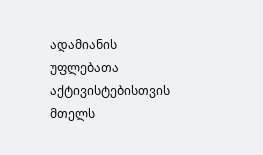ადამიანის უფლებათა აქტივისტებისთვის მთელს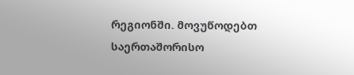რეგიონში. მოვუწოდებთ საერთაშორისო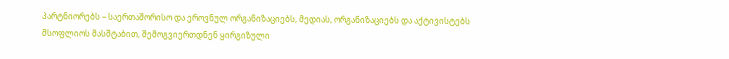პარტნიორებს – საერთაშორისო და ეროვნულ ორგანიზაციებს, მედიას, ორგანიზაციებს და აქტივისტებს მსოფლიოს მასშტაბით, შემოგვიერთდნენ ყირგიზული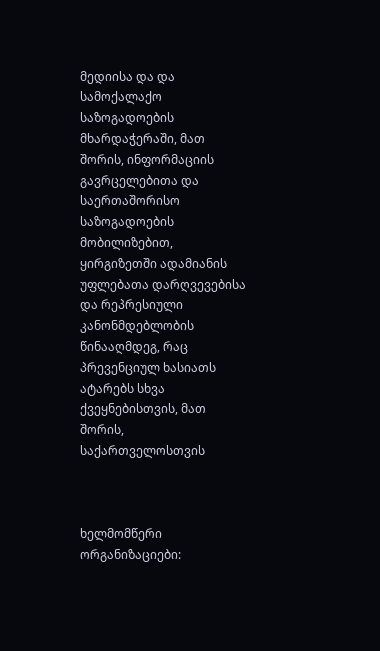მედიისა და და სამოქალაქო საზოგადოების მხარდაჭერაში, მათ შორის, ინფორმაციის გავრცელებითა და საერთაშორისო საზოგადოების მობილიზებით, ყირგიზეთში ადამიანის უფლებათა დარღვევებისა და რეპრესიული კანონმდებლობის წინააღმდეგ, რაც პრევენციულ ხასიათს ატარებს სხვა ქვეყნებისთვის, მათ შორის, საქართველოსთვის



ხელმომწერი ორგანიზაციები: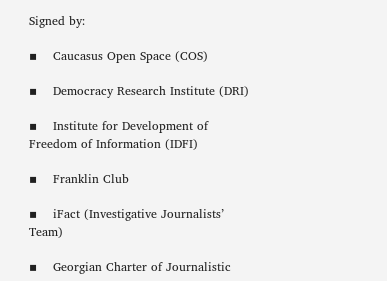Signed by:

▪    Caucasus Open Space (COS)

▪    Democracy Research Institute (DRI)

▪    Institute for Development of Freedom of Information (IDFI)

▪    Franklin Club

▪    iFact (Investigative Journalists’ Team)

▪    Georgian Charter of Journalistic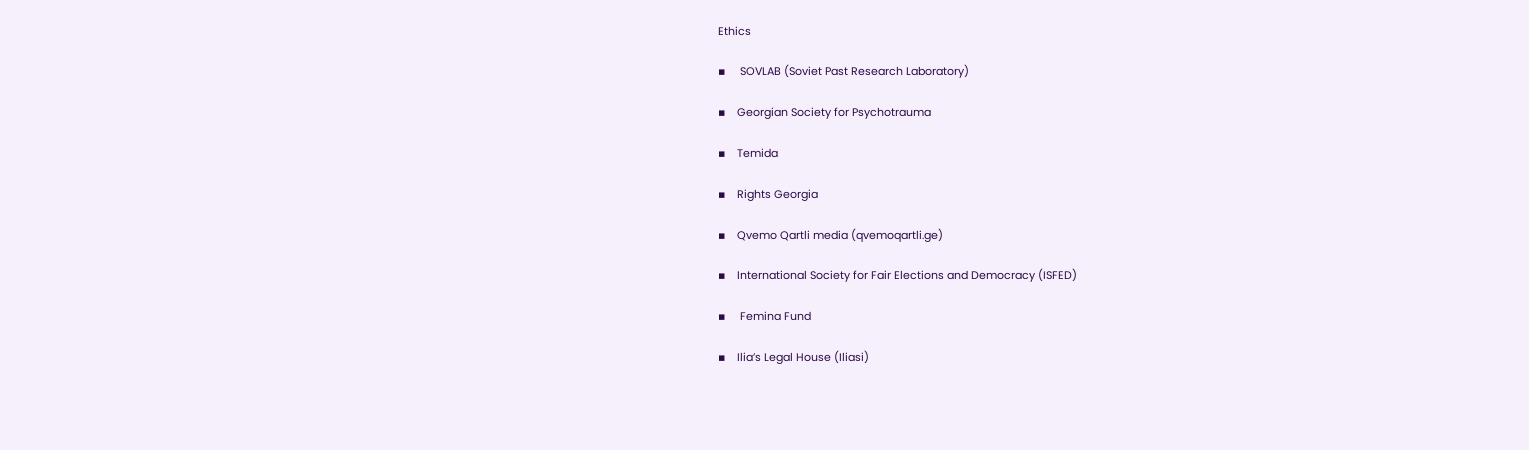Ethics

▪     SOVLAB (Soviet Past Research Laboratory)

▪    Georgian Society for Psychotrauma

▪    Temida

▪    Rights Georgia

▪    Qvemo Qartli media (qvemoqartli.ge)

▪    International Society for Fair Elections and Democracy (ISFED)

▪     Femina Fund

▪    Ilia’s Legal House (Iliasi)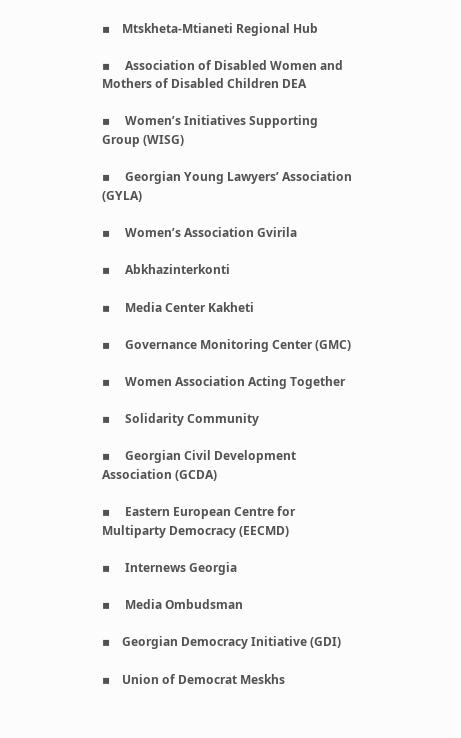▪    Mtskheta-Mtianeti Regional Hub

▪     Association of Disabled Women and Mothers of Disabled Children DEA

▪     Women’s Initiatives Supporting Group (WISG)

▪     Georgian Young Lawyers’ Association (GYLA)

▪     Women’s Association Gvirila

▪     Abkhazinterkonti

▪     Media Center Kakheti

▪     Governance Monitoring Center (GMC)

▪     Women Association Acting Together

▪     Solidarity Community

▪     Georgian Civil Development Association (GCDA)

▪     Eastern European Centre for Multiparty Democracy (EECMD)

▪     Internews Georgia

▪     Media Ombudsman

▪    Georgian Democracy Initiative (GDI)

▪    Union of Democrat Meskhs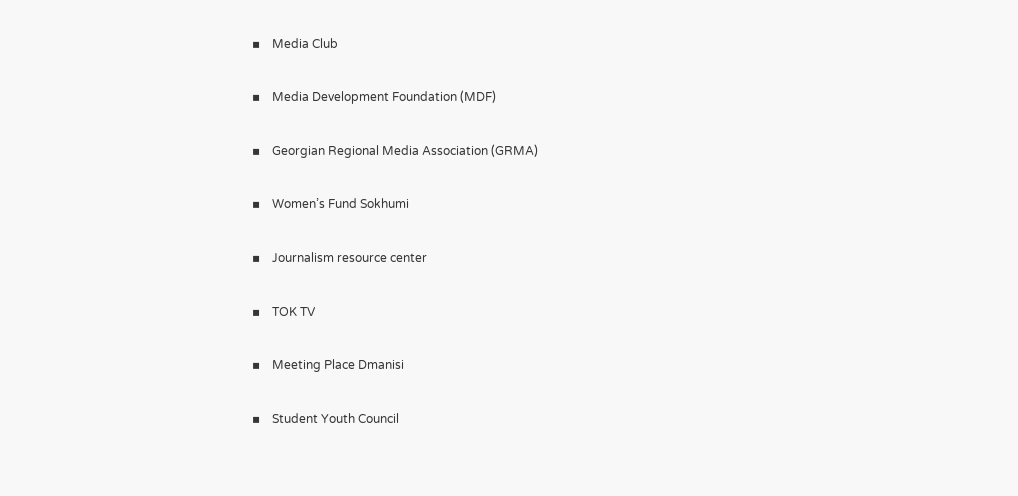▪    Media Club

▪    Media Development Foundation (MDF)

▪    Georgian Regional Media Association (GRMA)

▪    Women’s Fund Sokhumi

▪    Journalism resource center

▪    TOK TV

▪    Meeting Place Dmanisi

▪    Student Youth Council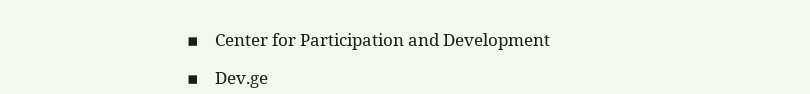▪    Center for Participation and Development

▪    Dev.ge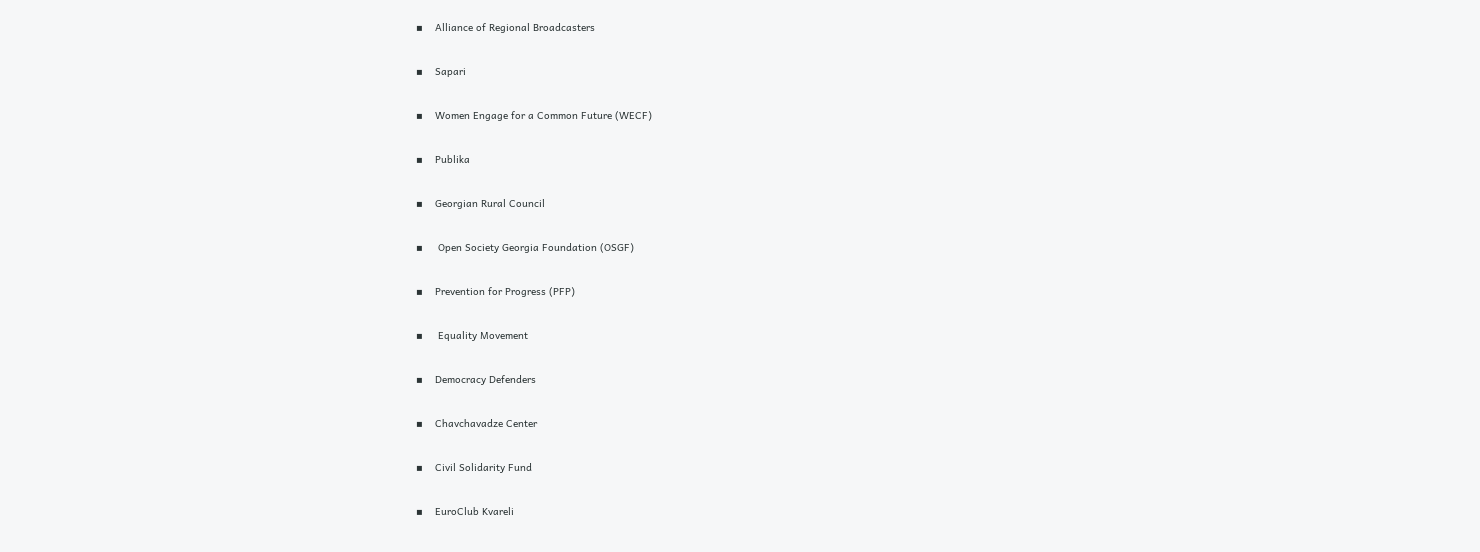▪    Alliance of Regional Broadcasters

▪    Sapari

▪    Women Engage for a Common Future (WECF)

▪    Publika

▪    Georgian Rural Council

▪     Open Society Georgia Foundation (OSGF)

▪    Prevention for Progress (PFP)

▪     Equality Movement

▪    Democracy Defenders

▪    Chavchavadze Center

▪    Civil Solidarity Fund

▪    EuroClub Kvareli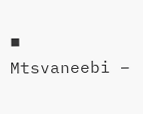▪    Mtsvaneebi –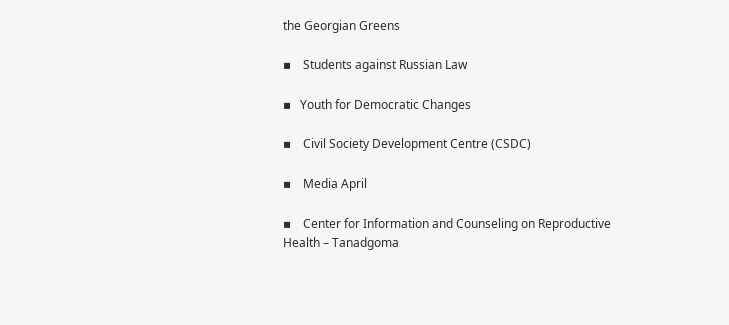the Georgian Greens

▪    Students against Russian Law

▪   Youth for Democratic Changes

▪    Civil Society Development Centre (CSDC)

▪    Media April

▪    Center for Information and Counseling on Reproductive Health – Tanadgoma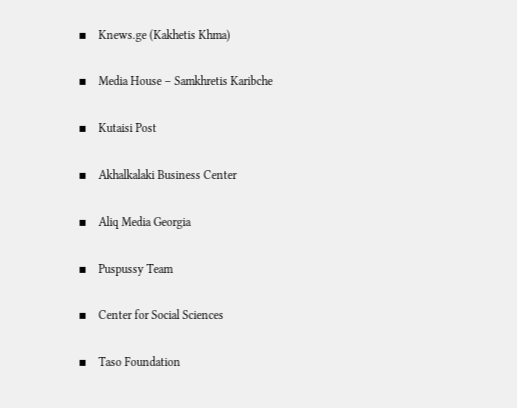▪    Knews.ge (Kakhetis Khma)

▪    Media House – Samkhretis Karibche

▪    Kutaisi Post

▪    Akhalkalaki Business Center

▪    Aliq Media Georgia

▪    Puspussy Team

▪    Center for Social Sciences

▪    Taso Foundation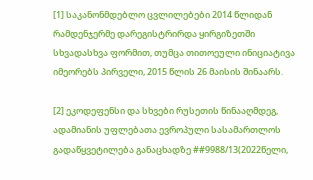[1] საკანონმდებლო ცვლილებები 2014 წლიდან რამდენჯერმე დარეგისტრირდა ყირგიზეთში სხვადასხვა ფორმით, თუმცა თითოეული ინიციატივა იმეორებს პირველი, 2015 წლის 26 მაისის შინაარს.

[2] ეკოდეფენსი და სხვები რუსეთის წინააღმდეგ, ადამიანის უფლებათა ევროპული სასამართლოს გადაწყვეტილება განაცხადზე ##9988/13(2022წელი,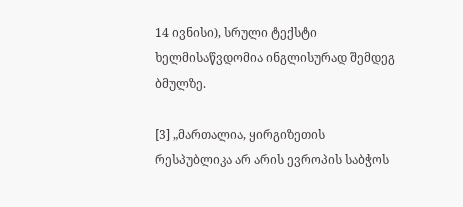14 ივნისი), სრული ტექსტი ხელმისაწვდომია ინგლისურად შემდეგ ბმულზე.

[3] „მართალია, ყირგიზეთის რესპუბლიკა არ არის ევროპის საბჭოს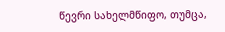წევრი სახელმწიფო, თუმცა,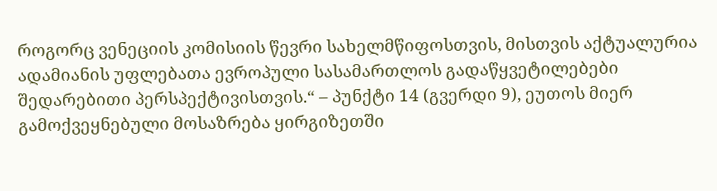როგორც ვენეციის კომისიის წევრი სახელმწიფოსთვის, მისთვის აქტუალურია ადამიანის უფლებათა ევროპული სასამართლოს გადაწყვეტილებები შედარებითი პერსპექტივისთვის.“ – პუნქტი 14 (გვერდი 9), ეუთოს მიერ გამოქვეყნებული მოსაზრება ყირგიზეთში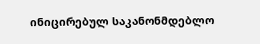ინიცირებულ საკანონმდებლო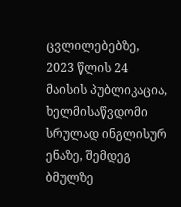ცვლილებებზე, 2023 წლის 24 მაისის პუბლიკაცია, ხელმისაწვდომი სრულად ინგლისურ ენაზე, შემდეგ ბმულზე